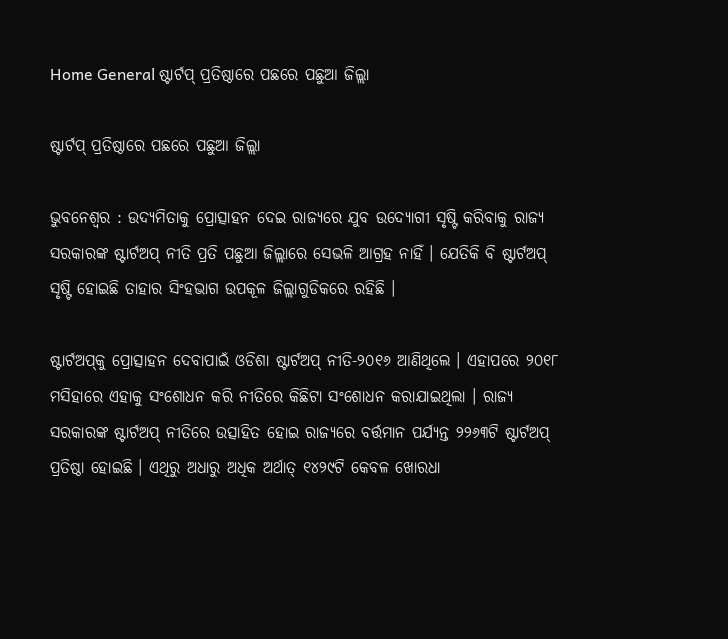Home General ଷ୍ଟାର୍ଟପ୍‍ ପ୍ରତିଷ୍ଠାରେ ପଛରେ ପଛୁଆ ଜିଲ୍ଲା

ଷ୍ଟାର୍ଟପ୍‍ ପ୍ରତିଷ୍ଠାରେ ପଛରେ ପଛୁଆ ଜିଲ୍ଲା

ଭୁବନେଶ୍ୱର : ଉଦ୍ୟମିତାକୁ ପ୍ରୋତ୍ସାହନ ଦେଇ ରାଜ୍ୟରେ ଯୁବ ଉଦ୍ୟୋଗୀ ସୃଷ୍ଟି କରିବାକୁ ରାଜ୍ୟ ସରକାରଙ୍କ ଷ୍ଟାର୍ଟଅପ୍‍ ନୀତି ପ୍ରତି ପଛୁଆ ଜିଲ୍ଲାରେ ସେଭଳି ଆଗ୍ରହ ନାହିଁ । ଯେତିକି ବି ଷ୍ଟାର୍ଟଅପ୍‍ ସୃଷ୍ଟି ହୋଇଛି ତାହାର ସିଂହଭାଗ ଉପକୂଳ ଜିଲ୍ଲାଗୁଡିକରେ ରହିଛି ।

ଷ୍ଟାର୍ଟଅପ୍‍କୁ ପ୍ରୋତ୍ସାହନ ଦେବାପାଇଁ ଓଡିଶା ଷ୍ଟାର୍ଟଅପ୍‍ ନୀତି-୨୦୧୬ ଆଣିଥିଲେ । ଏହାପରେ ୨୦୧୮ ମସିହାରେ ଏହାକୁ ସଂଶୋଧନ କରି ନୀତିରେ କିଛିଟା ସଂଶୋଧନ କରାଯାଇଥିଲା । ରାଜ୍ୟ ସରକାରଙ୍କ ଷ୍ଟାର୍ଟଅପ୍‍ ନୀତିରେ ଉତ୍ସାହିତ ହୋଇ ରାଜ୍ୟରେ ବର୍ତ୍ତମାନ ପର୍ଯ୍ୟନ୍ତ ୨୨୬୩ଟି ଷ୍ଟାର୍ଟଅପ୍‍ ପ୍ରତିଷ୍ଠା ହୋଇଛି । ଏଥିରୁ ଅଧାରୁ ଅଧିକ ଅର୍ଥାତ୍‍ ୧୪୨୯ଟି କେବଳ ଖୋରଧା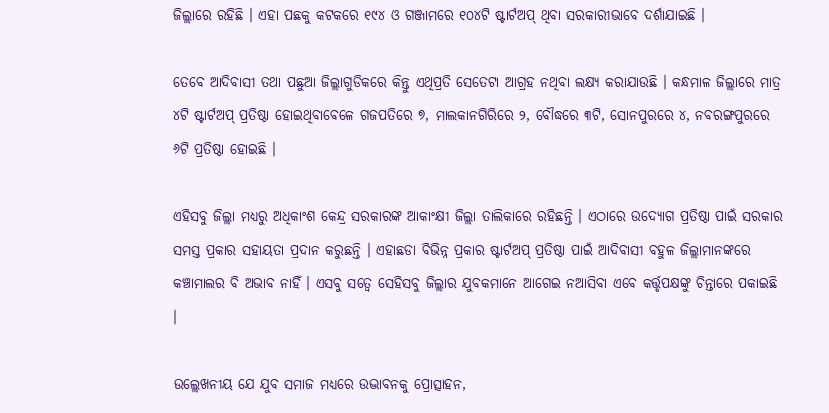ଜିଲ୍ଲାରେ ରହିଛି । ଏହା ପଛକୁ କଟକରେ ୧୯୪ ଓ ଗଞ୍ଜାମରେ ୧୦୪ଟି ଷ୍ଟାର୍ଟଅପ୍‍ ଥିବା ସରକାରୀଭାବେ ଦର୍ଶାଯାଇଛି ।

ତେବେ ଆଦିବାସୀ ତଥା ପଛୁଆ ଜିଲ୍ଲାଗୁଡିକରେ କିନ୍ତୁ ଏଥିପ୍ରତି ସେତେଟା ଆଗ୍ରହ ନଥିବା ଲକ୍ଷ୍ୟ କରାଯାଉଛି । କନ୍ଧମାଳ ଜିଲ୍ଲାରେ ମାତ୍ର ୪ଟି ଷ୍ଟାର୍ଟଅପ୍‍ ପ୍ରତିଷ୍ଠା ହୋଇଥିବାବେଳେ ଗଜପତିରେ ୭, ମାଲକାନଗିରିରେ ୨, ବୌଦ୍ଧରେ ୩ଟି, ସୋନପୁରରେ ୪, ନବରଙ୍ଗପୁରରେ ୬ଟି ପ୍ରତିଷ୍ଠା ହୋଇଛି ।

ଏହିସବୁ ଜିଲ୍ଲା ମଧ୍ୟରୁ ଅଧିକାଂଶ କେନ୍ଦ୍ର ସରକାରଙ୍କ ଆକାଂକ୍ଷୀ ଜିଲ୍ଲା ତାଲିକାରେ ରହିଛନ୍ତି । ଏଠାରେ ଉଦ୍ୟୋଗ ପ୍ରତିଷ୍ଠା ପାଇଁ ସରକାର ସମସ୍ତ ପ୍ରକାର ସହାୟତା ପ୍ରଦାନ କରୁଛନ୍ତି । ଏହାଛଡା ବିଭିନ୍ନ ପ୍ରକାର ଷ୍ଟାର୍ଟଅପ୍‍ ପ୍ରତିଷ୍ଠା ପାଇଁ ଆଦିବାସୀ ବହୁଳ ଜିଲ୍ଲାମାନଙ୍କରେ କଞ୍ଚାମାଲର ବି ଅଭାବ ନାହିଁ । ଏସବୁ ସତ୍ୱେ ସେହିସବୁ ଜିଲ୍ଲାର ଯୁବକମାନେ ଆଗେଇ ନଆସିବା ଏବେ କର୍ତ୍ତୃପକ୍ଷଙ୍କୁ ଚିନ୍ତାରେ ପକାଇଛି ।

ଉଲ୍ଲେଖନୀୟ ଯେ ଯୁବ ସମାଜ ମଧ୍ୟରେ ଉଦ୍ଭାବନକୁ ପ୍ରୋତ୍ସାହନ,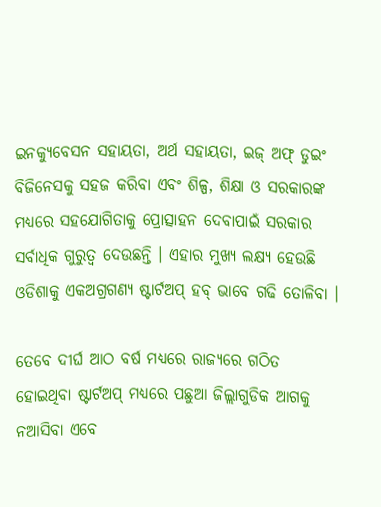ଇନକ୍ୟୁବେସନ ସହାୟତା, ଅର୍ଥ ସହାୟତା, ଇଜ୍‍ ଅଫ୍‍ ଡୁଇଂ ବିଜିନେସକୁ ସହଜ କରିବା ଏବଂ ଶିଳ୍ପ, ଶିକ୍ଷା ଓ ସରକାରଙ୍କ ମଧ୍ୟରେ ସହଯୋଗିତାକୁ ପ୍ରୋତ୍ସାହନ ଦେବାପାଇଁ ସରକାର ସର୍ବାଧିକ ଗୁରୁତ୍ୱ ଦେଉଛନ୍ତି । ଏହାର ମୁଖ୍ୟ ଲକ୍ଷ୍ୟ ହେଉଛି ଓଡିଶାକୁ ଏକଅଗ୍ରଗଣ୍ୟ ଷ୍ଟାର୍ଟଅପ୍‍ ହବ୍‍ ଭାବେ ଗଢି ତୋଳିବା ।

ତେବେ ଦୀର୍ଘ ଆଠ ବର୍ଷ ମଧ୍ୟରେ ରାଜ୍ୟରେ ଗଠିତ ହୋଇଥିବା ଷ୍ଟାର୍ଟଅପ୍‍ ମଧ୍ୟରେ ପଛୁଆ ଜିଲ୍ଲାଗୁଡିକ ଆଗକୁ ନଆସିବା ଏବେ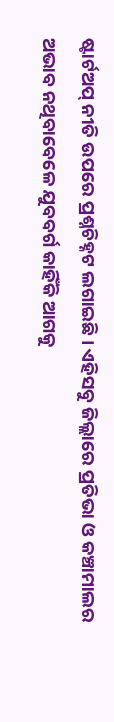ଷ୍ଟାର୍ଟଅପ୍‍ ନୀତି ଉପରେ ପ୍ରଶ୍ନଚିହ୍ନଟ ଲଗାଇଛି । ଏହିସବୁ ଜିଲ୍ଲାରେ ପ୍ରତିଭା ଓ କଞ୍ଚାମାଲର ଅଭାବ ନଥିବାବେଳେ ଯୁବବର୍ଗ କାହିଁକି ଆଗକୁ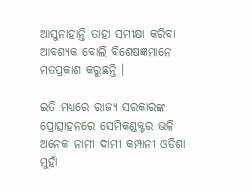ଆସୁନାହାନ୍ତି ତାହା ସମୀକ୍ଷା କରିବା ଆବଶ୍ୟକ ବୋଲି ବିଶେଷଜ୍ଞମାନେ ମତପ୍ରକାଶ କରୁଛନ୍ତି ।

ଇତି ମଧ୍ୟରେ ରାଜ୍ୟ ସରକାରଙ୍କ ପ୍ରୋତ୍ସାହନରେ ସେମିକଣ୍ଡକ୍ଟର ଭଳି ଅନେକ ନାମୀ ଦାମୀ କମ୍ପାନୀ ଓଡିଶା ମୁହାଁ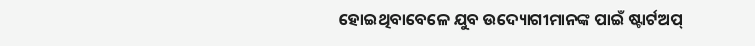ହୋଇଥିବାବେଳେ ଯୁବ ଉଦ୍ୟୋଗୀମାନଙ୍କ ପାଇଁ ଷ୍ଟାର୍ଟଅପ୍‍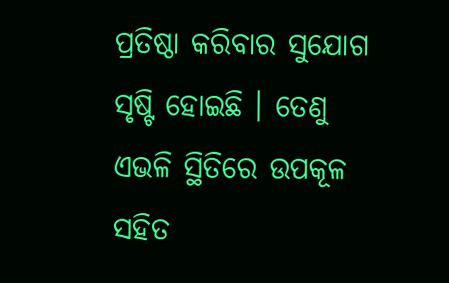ପ୍ରତିଷ୍ଠା କରିବାର ସୁଯୋଗ ସୃଷ୍ଟି ହୋଇଛି । ତେଣୁ ଏଭଳି ସ୍ଥିତିରେ ଉପକୂଳ ସହିତ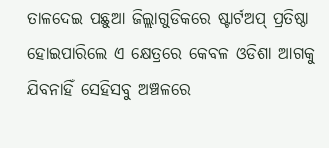ତାଳଦେଇ ପଛୁଆ ଜିଲ୍ଲାଗୁଡିକରେ ଷ୍ଟାର୍ଟଅପ୍‍ ପ୍ରତିଷ୍ଠା ହୋଇପାରିଲେ ଏ କ୍ଷେତ୍ରରେ କେବଳ ଓଡିଶା ଆଗକୁ ଯିବନାହିଁ ସେହିସବୁ ଅଞ୍ଚଳରେ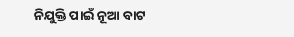ନିଯୁକ୍ତି ପାଇଁ ନୂଆ ବାଟ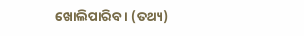ଖୋଲିପାରିବ । (ତଥ୍ୟ)